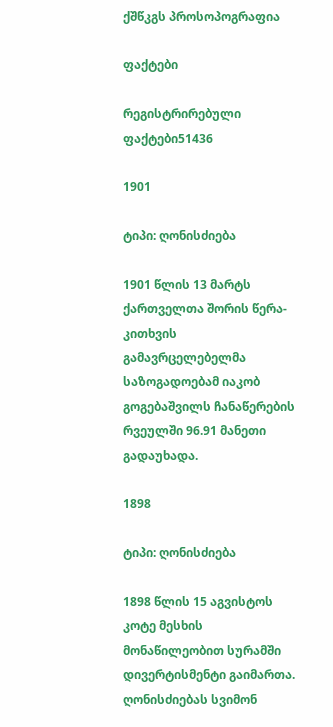ქშწკგს პროსოპოგრაფია

ფაქტები

რეგისტრირებული ფაქტები51436

1901

ტიპი: ღონისძიება

1901 წლის 13 მარტს ქართველთა შორის წერა-კითხვის გამავრცელებელმა საზოგადოებამ იაკობ გოგებაშვილს ჩანაწერების რვეულში 96.91 მანეთი გადაუხადა.

1898

ტიპი: ღონისძიება

1898 წლის 15 აგვისტოს კოტე მესხის მონაწილეობით სურამში დივერტისმენტი გაიმართა. ღონისძიებას სვიმონ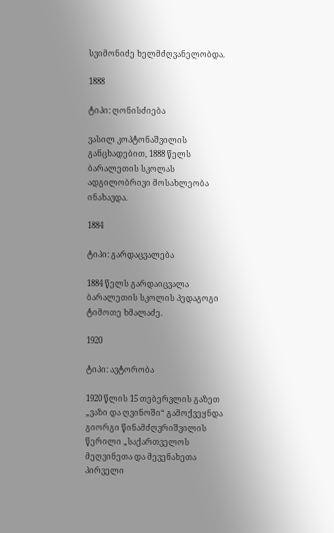სვიმონიძე ხელმძღვანელობდა.

1888

ტიპი: ღონისძიება

ვასილ კოპტონაშვილის განცხადებით, 1888 წელს ბარალეთის სკოლას ადგილობრივი მოსახლეობა ინახავდა.

1884

ტიპი: გარდაცვალება

1884 წელს გარდაიცვალა ბარალეთის სკოლის პედაგოგი ტიმოთე ხმალაძე.

1920

ტიპი: ავტორობა

1920 წლის 15 თებერვლის გაზეთ „ვაზი და ღვინოში“ გამოქვეყნდა გიორგი წინამძღვრიშვილის წერილი „საქართველოს მეღვინეთა და მევენახეთა პირველი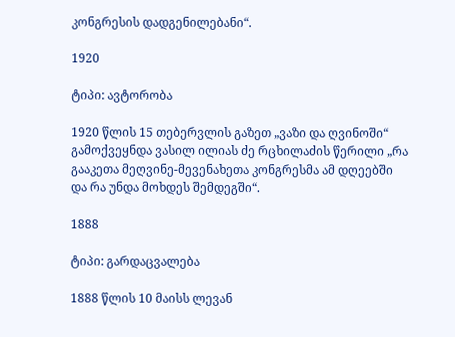კონგრესის დადგენილებანი“.

1920

ტიპი: ავტორობა

1920 წლის 15 თებერვლის გაზეთ „ვაზი და ღვინოში“ გამოქვეყნდა ვასილ ილიას ძე რცხილაძის წერილი „რა გააკეთა მეღვინე-მევენახეთა კონგრესმა ამ დღეებში და რა უნდა მოხდეს შემდეგში“.

1888

ტიპი: გარდაცვალება

1888 წლის 10 მაისს ლევან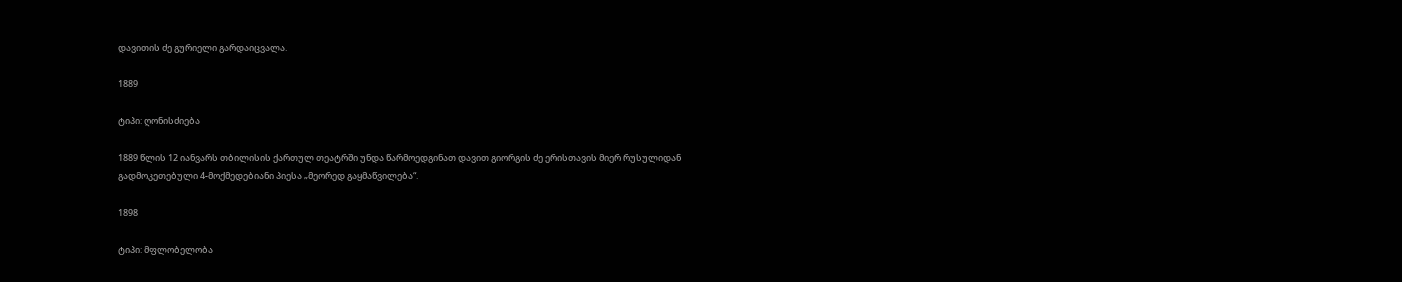დავითის ძე გურიელი გარდაიცვალა.

1889

ტიპი: ღონისძიება

1889 წლის 12 იანვარს თბილისის ქართულ თეატრში უნდა წარმოედგინათ დავით გიორგის ძე ერისთავის მიერ რუსულიდან გადმოკეთებული 4-მოქმედებიანი პიესა „მეორედ გაყმაწვილება“.

1898

ტიპი: მფლობელობა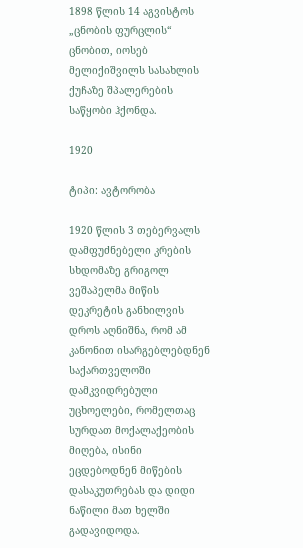1898 წლის 14 აგვისტოს „ცნობის ფურცლის“ ცნობით, იოსებ მელიქიშვილს სასახლის ქუჩაზე შპალერების საწყობი ჰქონდა.

1920

ტიპი: ავტორობა

1920 წლის 3 თებერვალს დამფუძნებელი კრების სხდომაზე გრიგოლ ვეშაპელმა მიწის დეკრეტის განხილვის დროს აღნიშნა, რომ ამ კანონით ისარგებლებდნენ საქართველოში დამკვიდრებული უცხოელები, რომელთაც სურდათ მოქალაქეობის მიღება, ისინი ეცდებოდნენ მიწების დასაკუთრებას და დიდი ნაწილი მათ ხელში გადავიდოდა.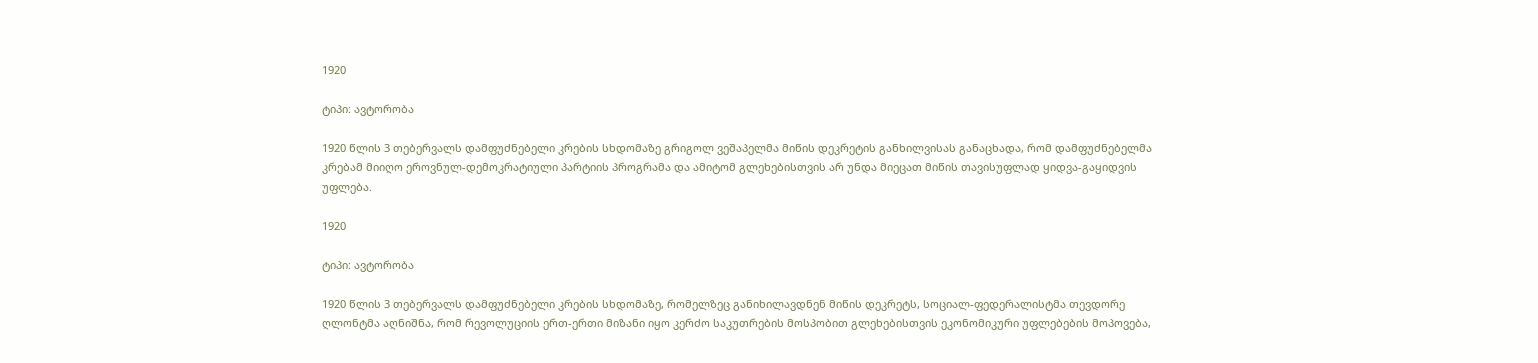1920

ტიპი: ავტორობა

1920 წლის 3 თებერვალს დამფუძნებელი კრების სხდომაზე გრიგოლ ვეშაპელმა მიწის დეკრეტის განხილვისას განაცხადა, რომ დამფუძნებელმა კრებამ მიიღო ეროვნულ-დემოკრატიული პარტიის პროგრამა და ამიტომ გლეხებისთვის არ უნდა მიეცათ მიწის თავისუფლად ყიდვა-გაყიდვის უფლება.

1920

ტიპი: ავტორობა

1920 წლის 3 თებერვალს დამფუძნებელი კრების სხდომაზე, რომელზეც განიხილავდნენ მიწის დეკრეტს, სოციალ-ფედერალისტმა თევდორე ღლონტმა აღნიშნა, რომ რევოლუციის ერთ-ერთი მიზანი იყო კერძო საკუთრების მოსპობით გლეხებისთვის ეკონომიკური უფლებების მოპოვება,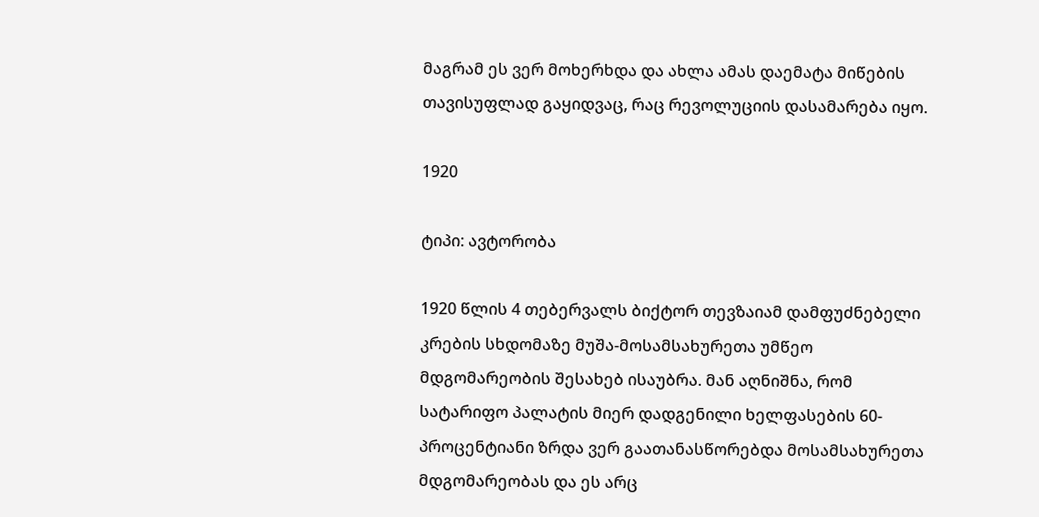მაგრამ ეს ვერ მოხერხდა და ახლა ამას დაემატა მიწების თავისუფლად გაყიდვაც, რაც რევოლუციის დასამარება იყო.

1920

ტიპი: ავტორობა

1920 წლის 4 თებერვალს ბიქტორ თევზაიამ დამფუძნებელი კრების სხდომაზე მუშა-მოსამსახურეთა უმწეო მდგომარეობის შესახებ ისაუბრა. მან აღნიშნა, რომ სატარიფო პალატის მიერ დადგენილი ხელფასების 60-პროცენტიანი ზრდა ვერ გაათანასწორებდა მოსამსახურეთა მდგომარეობას და ეს არც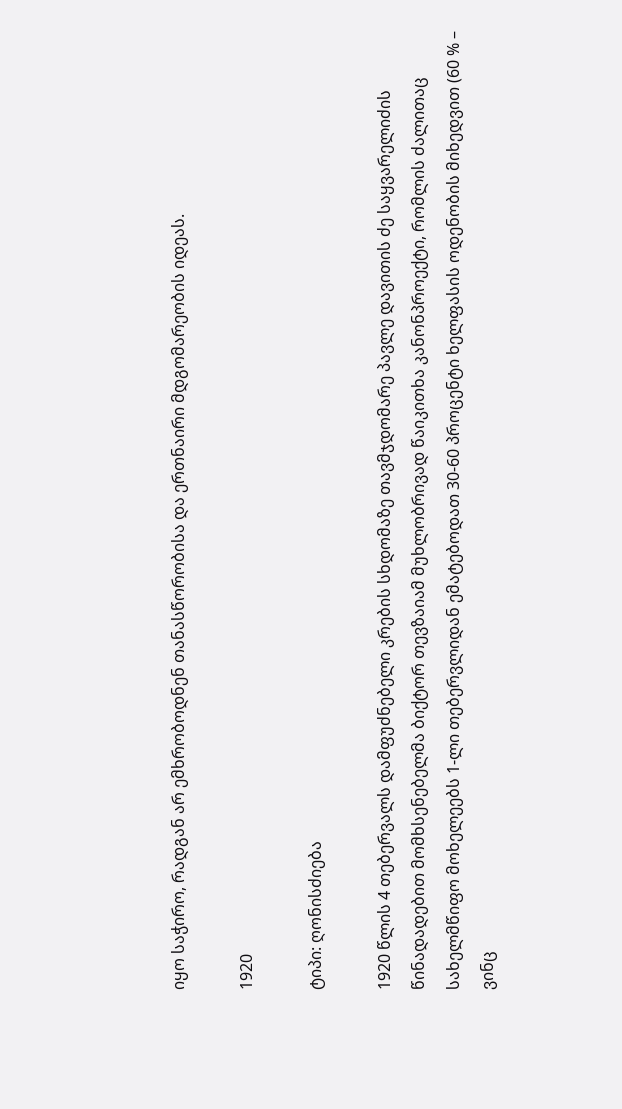იყო საჭირო, რადგან არ ემხრობოდნენ თანასწორობისა და ერთნაირი მდგომარეობის იდეას.

1920

ტიპი: ღონისძიება

1920 წლის 4 თებერვალს დამფუძნებელი კრების სხდომაზე თავმჯდომარე პავლე დავითის ძე საყვარელიძის წინადადებით მომხსენებელმა ბიქტორ თევზაიამ მუხლობრივად წაიკითხა კანონპროექტი, რომლის ძალითაც სახელმწიფო მოხელეებს 1-ლი თებერვლიდან ემატებოდათ 30-60 პროცენტი ხელფასის ოდენობის მიხედვით (60 % – ვინც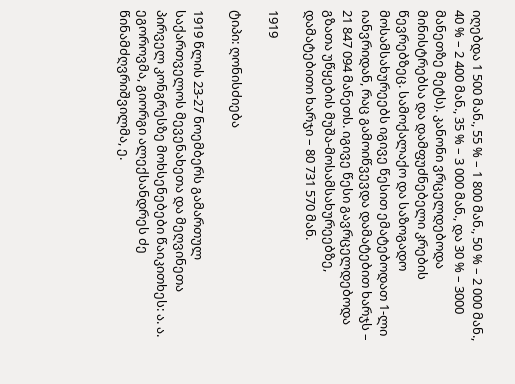იღებდა 1 500 მან., 55 % – 1 800 მან., 50 % – 2 000 მან., 40 % – 2 400 მან., 35 % – 3 000 მან., და 30 % – 3000 მანეთზე მეტს). კანონი ვრცელდებოდა მინისტრებსა და დამფუძნებელი კრების წევრებზეც. სამოქალაქო და საზოგადო მოსამსახურეებს იგივე წესით ემატებოდათ 1-ლი იანვრიდან, რაც გამოიწვევდა დამატებით ხარჯს – 21 847 094 მანეთს. იგივე წესი გავრცელდებოდა გზათა უწყების მუშა-მოსამსახურეებზე, დამატებითი ხარჯი – 80 731 570 მან.

1919

ტიპი: ღონისძიება

1919 წლის 23-27 ნოემბერს გამართულ საქართველოს მევენახეთა და მეღვინეთა პირველ კონგრესზე მოხსენებები წაიკითხეს: ა. ა. ეგოროვმა, გიორგი ალექსანდრეს ძე წინამძღვრიშვილმა, ე.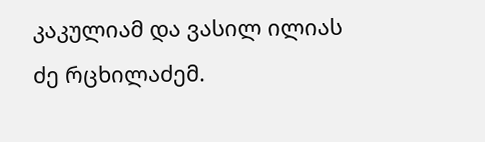კაკულიამ და ვასილ ილიას ძე რცხილაძემ.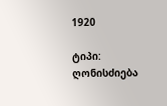1920

ტიპი: ღონისძიება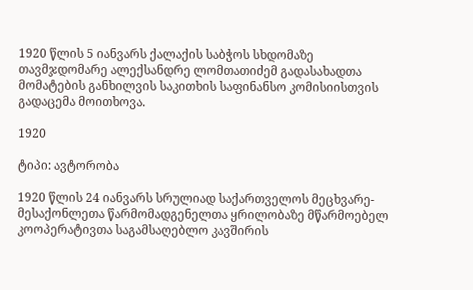1920 წლის 5 იანვარს ქალაქის საბჭოს სხდომაზე თავმჯდომარე ალექსანდრე ლომთათიძემ გადასახადთა მომატების განხილვის საკითხის საფინანსო კომისიისთვის გადაცემა მოითხოვა.

1920

ტიპი: ავტორობა

1920 წლის 24 იანვარს სრულიად საქართველოს მეცხვარე-მესაქონლეთა წარმომადგენელთა ყრილობაზე მწარმოებელ კოოპერატივთა საგამსაღებლო კავშირის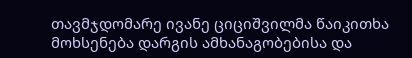თავმჯდომარე ივანე ციციშვილმა წაიკითხა მოხსენება დარგის ამხანაგობებისა და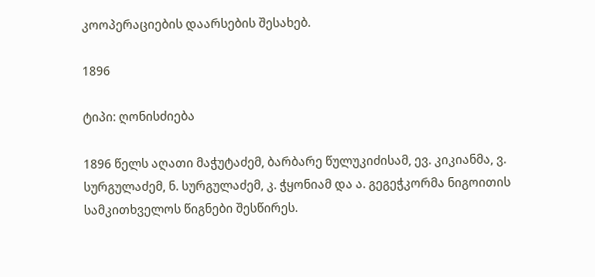კოოპერაციების დაარსების შესახებ.

1896

ტიპი: ღონისძიება

1896 წელს აღათი მაჭუტაძემ, ბარბარე წულუკიძისამ, ევ. კიკიანმა, ვ. სურგულაძემ, ნ. სურგულაძემ, კ. ჭყონიამ და ა. გეგეჭკორმა ნიგოითის სამკითხველოს წიგნები შესწირეს.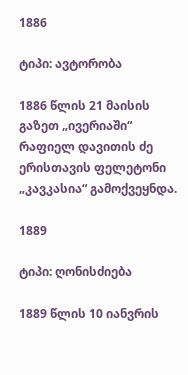1886

ტიპი: ავტორობა

1886 წლის 21 მაისის გაზეთ „ივერიაში“ რაფიელ დავითის ძე ერისთავის ფელეტონი „კავკასია“ გამოქვეყნდა.

1889

ტიპი: ღონისძიება

1889 წლის 10 იანვრის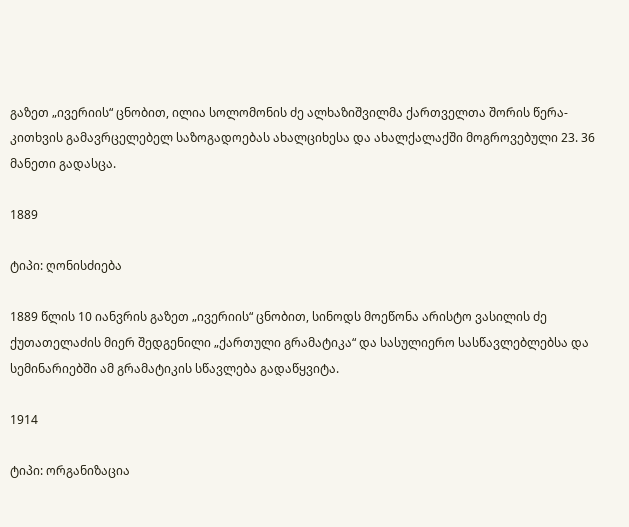გაზეთ „ივერიის“ ცნობით, ილია სოლომონის ძე ალხაზიშვილმა ქართველთა შორის წერა-კითხვის გამავრცელებელ საზოგადოებას ახალციხესა და ახალქალაქში მოგროვებული 23. 36 მანეთი გადასცა.

1889

ტიპი: ღონისძიება

1889 წლის 10 იანვრის გაზეთ „ივერიის“ ცნობით, სინოდს მოეწონა არისტო ვასილის ძე ქუთათელაძის მიერ შედგენილი „ქართული გრამატიკა“ და სასულიერო სასწავლებლებსა და სემინარიებში ამ გრამატიკის სწავლება გადაწყვიტა.

1914

ტიპი: ორგანიზაცია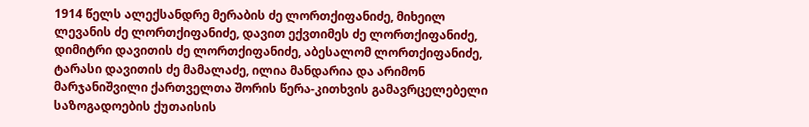1914 წელს ალექსანდრე მერაბის ძე ლორთქიფანიძე, მიხეილ ლევანის ძე ლორთქიფანიძე, დავით ექვთიმეს ძე ლორთქიფანიძე, დიმიტრი დავითის ძე ლორთქიფანიძე, აბესალომ ლორთქიფანიძე, ტარასი დავითის ძე მამალაძე, ილია მანდარია და არიმონ მარჯანიშვილი ქართველთა შორის წერა-კითხვის გამავრცელებელი საზოგადოების ქუთაისის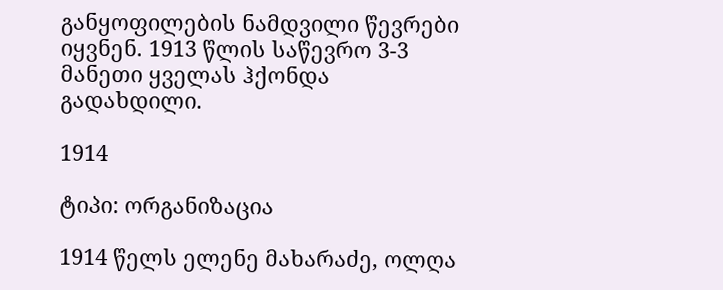განყოფილების ნამდვილი წევრები იყვნენ. 1913 წლის საწევრო 3-3 მანეთი ყველას ჰქონდა გადახდილი.

1914

ტიპი: ორგანიზაცია

1914 წელს ელენე მახარაძე, ოლღა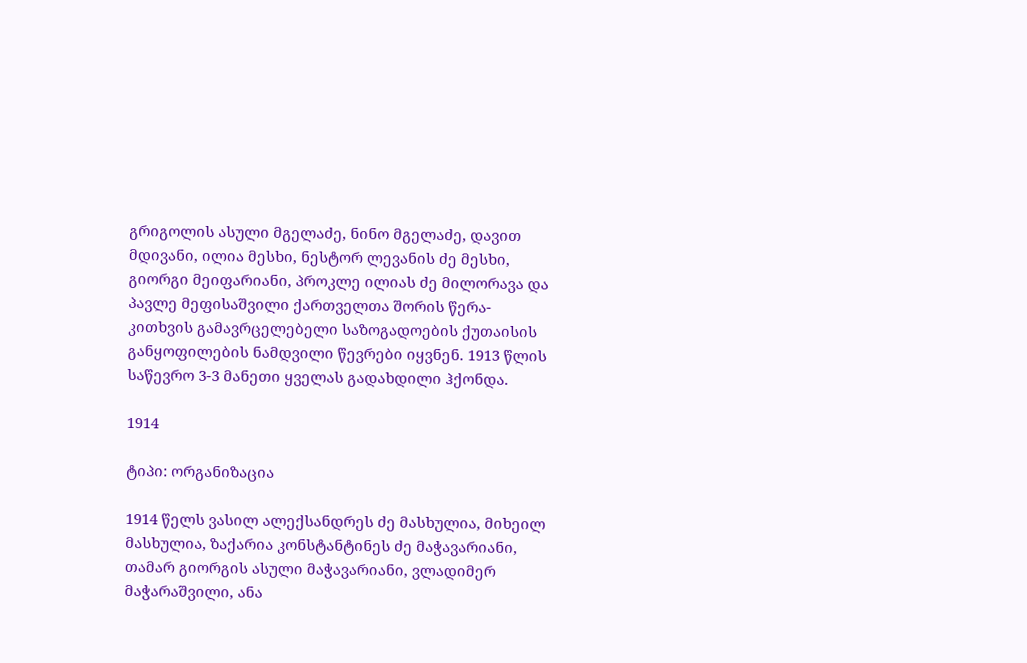გრიგოლის ასული მგელაძე, ნინო მგელაძე, დავით მდივანი, ილია მესხი, ნესტორ ლევანის ძე მესხი, გიორგი მეიფარიანი, პროკლე ილიას ძე მილორავა და პავლე მეფისაშვილი ქართველთა შორის წერა-კითხვის გამავრცელებელი საზოგადოების ქუთაისის განყოფილების ნამდვილი წევრები იყვნენ. 1913 წლის საწევრო 3-3 მანეთი ყველას გადახდილი ჰქონდა.

1914

ტიპი: ორგანიზაცია

1914 წელს ვასილ ალექსანდრეს ძე მასხულია, მიხეილ მასხულია, ზაქარია კონსტანტინეს ძე მაჭავარიანი, თამარ გიორგის ასული მაჭავარიანი, ვლადიმერ მაჭარაშვილი, ანა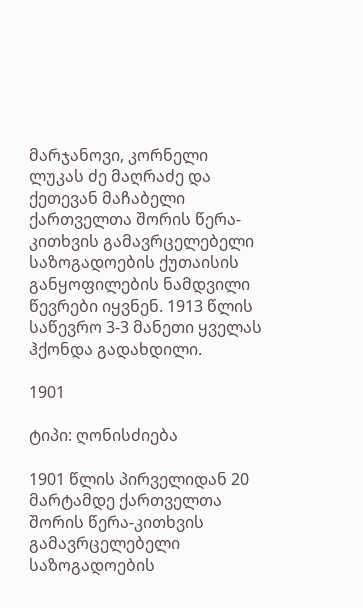მარჯანოვი, კორნელი ლუკას ძე მაღრაძე და ქეთევან მაჩაბელი ქართველთა შორის წერა-კითხვის გამავრცელებელი საზოგადოების ქუთაისის განყოფილების ნამდვილი წევრები იყვნენ. 1913 წლის საწევრო 3-3 მანეთი ყველას ჰქონდა გადახდილი.

1901

ტიპი: ღონისძიება

1901 წლის პირველიდან 20 მარტამდე ქართველთა შორის წერა-კითხვის გამავრცელებელი საზოგადოების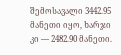შემოსავალი 3442.95 მანეთი იყო, ხარჯი კი — 2482.90 მანეთი.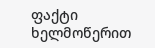ფაქტი ხელმოწერით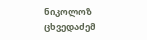ნიკოლოზ ცხვედაძემ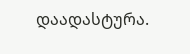დაადასტურა.